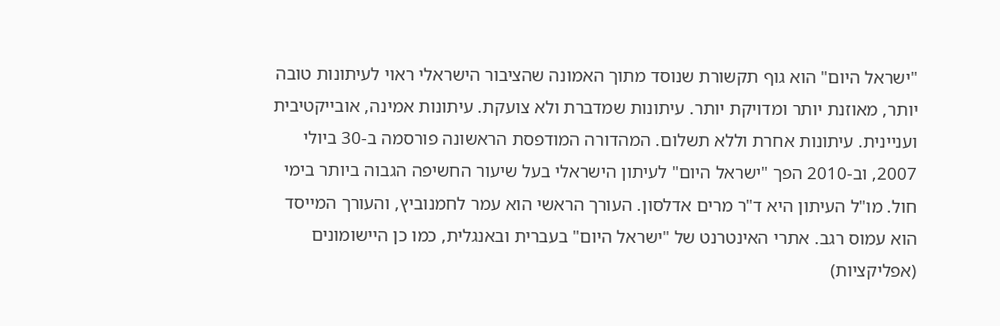"ישראל היום" הוא גוף תקשורת שנוסד מתוך האמונה שהציבור הישראלי ראוי לעיתונות טובה יותר, מאוזנת יותר ומדויקת יותר. עיתונות שמדברת ולא צועקת. עיתונות אמינה, אובייקטיבית ועניינית. עיתונות אחרת וללא תשלום. המהדורה המודפסת הראשונה פורסמה ב-30 ביולי 2007, וב-2010 הפך "ישראל היום" לעיתון הישראלי בעל שיעור החשיפה הגבוה ביותר בימי חול. מו"ל העיתון היא ד"ר מרים אדלסון. העורך הראשי הוא עמר לחמנוביץ, והעורך המייסד הוא עמוס רגב. אתרי האינטרנט של "ישראל היום" בעברית ובאנגלית, כמו כן היישומונים (אפליקציות)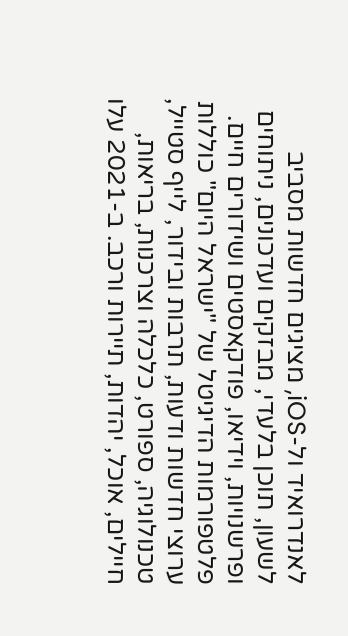לאנדרואיד ול-iOS, מציגים חדשות מסביב לשעון, תוכן בלעדי, מבזקים ועדכונים, ניתוחים ופרשנויות, וידיאו, פודקאסטים ושידורים חיים. פלטפורמות הדיגיטל של "ישראל היום" כוללות ערוצי חדשות ודעות, תרבות ובידור, לייף סטייל, טכנולוגיה, ספורט, כלכלה וצרכנות, בריאות, חיילים, אוכל, יהדות, תיירות ורכב. ב-2021 עלו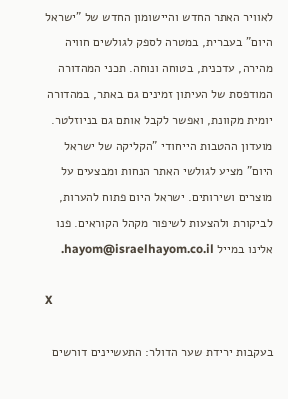לאוויר האתר החדש והיישומון החדש של "ישראל היום" בעברית, במטרה לספק לגולשים חוויה מהירה, עדכנית, בטוחה ונוחה. תכני המהדורה המודפסת של העיתון זמינים גם באתר, במהדורה יומית מקוונת, ואפשר לקבל אותם גם בניוזלטר. מועדון ההטבות הייחודי "הקליקה של ישראל היום" מציע לגולשי האתר הנחות ומבצעים על מוצרים ושירותים. ישראל היום פתוח להערות, לביקורת ולהצעות לשיפור מקהל הקוראים. פנו אלינו במייל hayom@israelhayom.co.il.

X

בעקבות ירידת שער הדולר: התעשיינים דורשים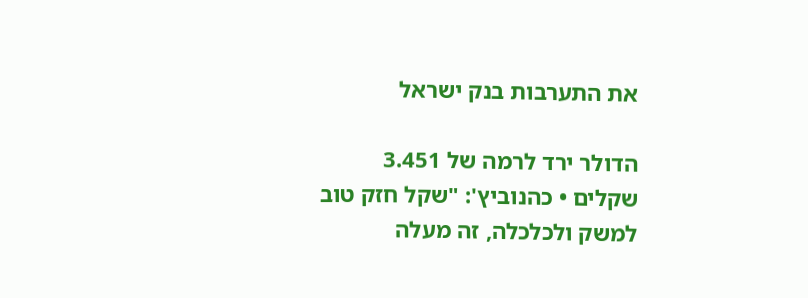את התערבות בנק ישראל

הדולר ירד לרמה של 3.451 שקלים • כהנוביץ': "שקל חזק טוב למשק ולכלכלה, זה מעלה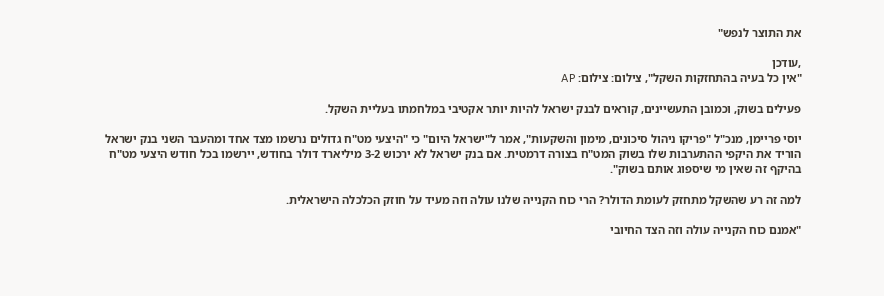את התוצר לנפש"

,עודכן
"אין כל בעיה בהתחזקות השקל", צילום: צילום: AP

פעילים בשוק, וכמובן התעשיינים, קוראים לבנק ישראל להיות יותר אקטיבי במלחמתו בעליית השקל.

יוסי פריימן, מנכ"ל "פריקו ניהול סיכונים, מימון והשקעות", אמר ל"ישראל היום" כי "היצעי מט"ח גדולים נרשמו מצד אחד ומהעבר השני בנק ישראל הוריד את היקפי ההתערבות שלו בשוק המט"ח בצורה דרמטית. אם בנק ישראל לא ירכוש 3-2 מיליארד דולר בחודש, יירשמו בכל חודש היצעי מט"ח בהיקף זה שאין מי שיספוג אותם בשוק".

למה זה רע שהשקל מתחזק לעומת הדולר? הרי כוח הקנייה שלנו עולה וזה מעיד על חוזק הכלכלה הישראלית.

"אמנם כוח הקנייה עולה וזה הצד החיובי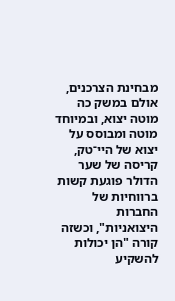מבחינת הצרכנים, אולם במשק כה מוטה יצוא, ובמיוחד מוטה ומבוסס על יצוא של היי־טק, קריסה של שער הדולר פוגעת קשות ברווחיות של החברות היצואניות", וכשזה קורה "הן יכולות להשקיע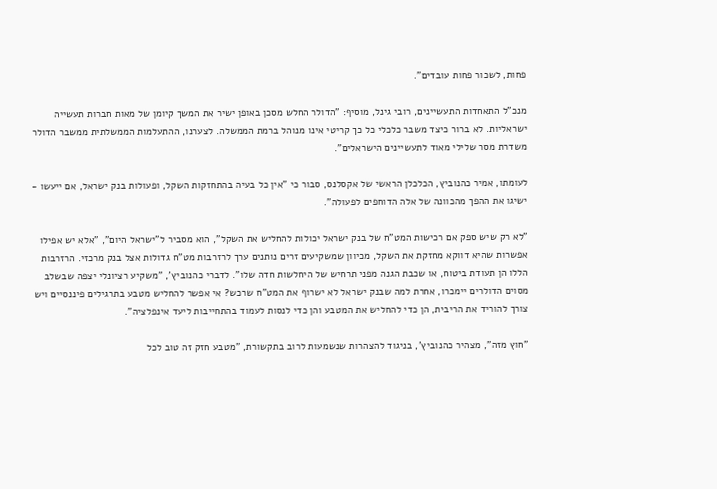פחות, לשכור פחות עובדים".

מנכ"ל התאחדות התעשיינים, רובי גינל, מוסיף: "הדולר החלש מסכן באופן ישיר את המשך קיומן של מאות חברות תעשייה ישראליות. לא ברור כיצד משבר כלכלי כל כך קריטי אינו מנוהל ברמת הממשלה. לצערנו, ההתעלמות הממשלתית ממשבר הדולר משדרת מסר שלילי מאוד לתעשיינים הישראלים".

לעומתו, אמיר כהנוביץ, הכלכלן הראשי של אקסלנס, סבור כי "אין כל בעיה בהתחזקות השקל, ופעולות בנק ישראל, אם ייעשו - ישיגו את ההפך מהכוונה של אלה הדוחפים לפעולה".

"לא רק שיש ספק אם רכישות המט"ח של בנק ישראל יכולות להחליש את השקל", הוא מסביר ל"ישראל היום", "אלא יש אפילו אפשרות שהיא דווקא מחזקת את השקל, מכיוון שמשקיעים זרים נותנים ערך לרזרבות מט"ח גדולות אצל בנק מרכזי. הרזרבות הללו הן תעודת ביטוח, או שכבת הגנה מפני תרחיש של היחלשות חדה שלו". לדברי כהנוביץ', "משקיע רציונלי יצפה שבשלב מסוים הדולרים יימכרו, אחרת למה שבנק ישראל לא ישרוף את המט"ח שרכש? אי אפשר להחליש מטבע בתרגילים פיננסיים ויש צורך להוריד את הריבית, הן כדי להחליש את המטבע והן כדי לנסות לעמוד בהתחייבות ליעד אינפלציה".

"חוץ מזה", מצהיר כהנוביץ', בניגוד להצהרות שנשמעות לרוב בתקשורת, "מטבע חזק זה טוב לכל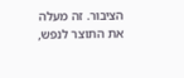הציבור. זה מעלה את התוצר לנפש,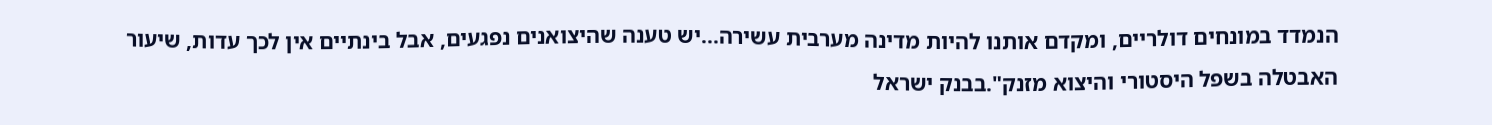הנמדד במונחים דולריים, ומקדם אותנו להיות מדינה מערבית עשירה...יש טענה שהיצואנים נפגעים, אבל בינתיים אין לכך עדות, שיעור האבטלה בשפל היסטורי והיצוא מזנק".בבנק ישראל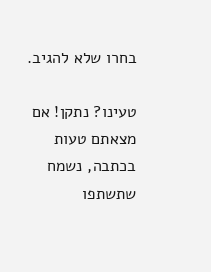בחרו שלא להגיב.

טעינו? נתקן! אם מצאתם טעות בכתבה, נשמח שתשתפו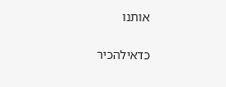אותנו

כדאילהכיר